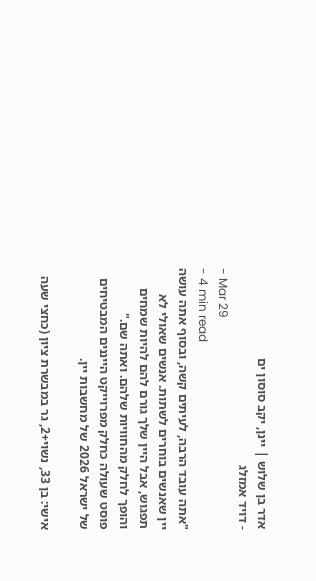אדר בן שלוש | יינן, יקב סוסון ים
- דויד אמזלג
- Mar 29
- 4 min read
"אתה עובד הרבה, לעיתים קשה, ובסוף אתה עושה יין שאנשים בוחרים לשתות. אנשים שאולי לא תפגוש, אבל היין שלך גורם להם להיות שמחים והופך לחלק מהחוויות שלהם. ואתה שם."
פוסט שעולה כחלק מפרוייקט הייננים המבטיחים של ישראל 2026 של מחשבות יין.

אישי: בן 33, נשוי+2, גר במבשרת ציון (כחצי שעה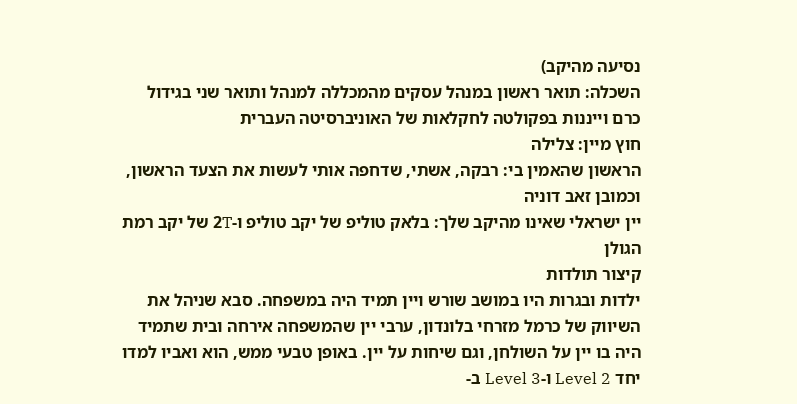נסיעה מהיקב)
השכלה: תואר ראשון במנהל עסקים מהמכללה למנהל ותואר שני בגידול כרם וייננות בפקולטה לחקלאות של האוניברסיטה העברית
חוץ מיין: צלילה
הראשון שהאמין בי: רבקה, אשתי, שדחפה אותי לעשות את הצעד הראשון, וכמובן זאב דוניה
יין ישראלי שאינו מהיקב שלך: בלאק טוליפ של יקב טוליפ ו-2T של יקב רמת הגולן
קיצור תולדות
ילדות ובגרות היו במושב שורש ויין תמיד היה במשפחה. סבא שניהל את השיווק של כרמל מזרחי בלונדון, ערבי יין שהמשפחה אירחה ובית שתמיד היה בו יין על השולחן, וגם שיחות על יין. באופן טבעי ממש, הוא ואביו למדו יחד Level 2 ו-Level 3 ב-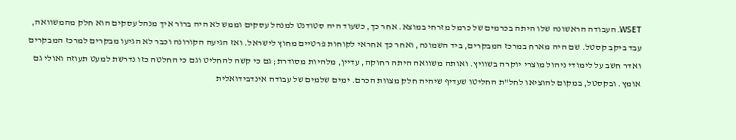WSET. העבודה הראשונה שלו היתה בכרמים של כרמל מזרחי במוצא. אחר כך, כשעוד היה סטודנט למנהל עסקים וממש לא היה ברור איך מנהל עסקים הוא חלק מהמשוואה, עבד ביקב קסטל. שם היה מארח במרכז המבקרים, ביד השמונה, ואחר כך אחראי לקוחות פרטיים מחוץ לישראל. ואז הגיעה הקורונה וכבר לא הגיעו מבקרים למרכז המבקרים ואדר חשב על לימודי ניהול מוצרי יוקרה בשוויץ. ואותה משוואה היתה רחוקה, עדיין, מלהיות מסודרת; גם כי קשה להחליט וגם כי החלטה כזו נדרשת למעט תעוזה ואולי גם אומץ. ובקסטל, במקום להוציאו לחל"ת החליטו שעדיף שיהיה חלק מצוות הכרם. ימים שלמים של עבודה אינדבידואלית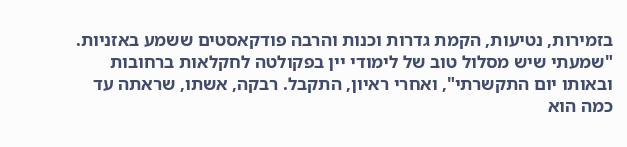בזמירות, נטיעות, הקמת גדרות וכנות והרבה פודקאסטים ששמע באזניות. "שמעתי שיש מסלול טוב של לימודי יין בפקולטה לחקלאות ברחובות ובאותו יום התקשרתי", ואחרי ראיון, התקבל. רבקה, אשתו, שראתה עד כמה הוא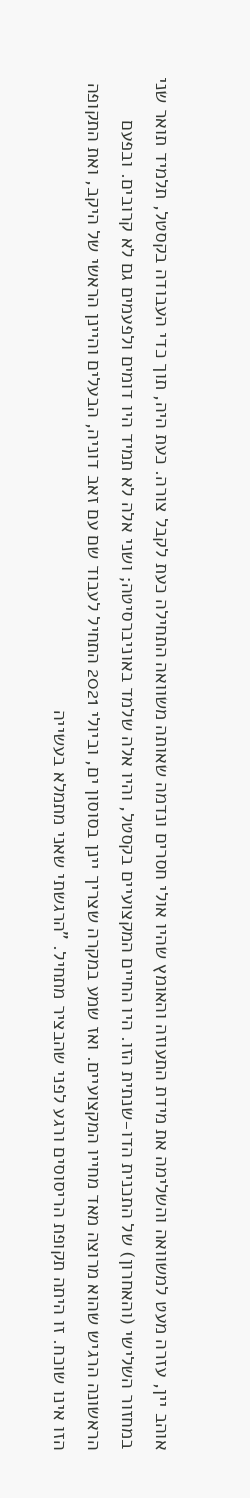אוהב יין, עזרה מעט למשוואה והשלימה את מידת התעוזה והאומץ שהיו אולי חסרים ונדמה שאותה משוואה התחילה כעת לקבל צורה. כעת היה, תוך כדי העבודה בקסטל, תלמיד תואר שני במחזור השלישי (והאחרון) של התכנית הדו-שנתית הזו. היו החיים המקצועיים בקסטל, והיו אלה שלמד באוניברסיטה; ושני אלה לא תמיד היו דומים ולפעמים גם לא קרובים. ובפעם הראשונה הרגיש שהוא מרוצה מאד מחייו המקצועיים. ואז שמע במקרה שצריך יינן בסוסון ים, וביולי 2021 התחיל לעבוד שם עם זאב דוניה, הבעלים והיינן הראשי של היקב, ואת התקופה הזו אינו שוכח. זו היתה תקופת הריסוסים ורגע לפני שהבציר מתחיל. "הרגשתי שאני מתמלא בעשייה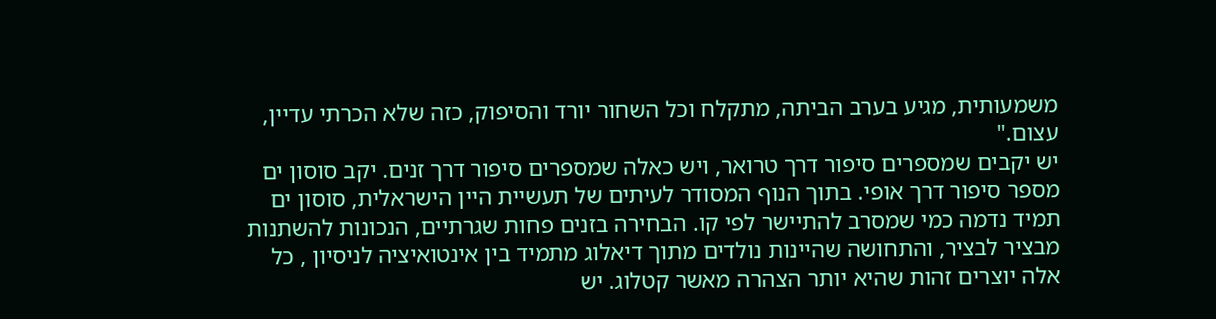משמעותית, מגיע בערב הביתה, מתקלח וכל השחור יורד והסיפוק, כזה שלא הכרתי עדיין, עצום."
יש יקבים שמספרים סיפור דרך טרואר, ויש כאלה שמספרים סיפור דרך זנים. יקב סוסון ים מספר סיפור דרך אופי. בתוך הנוף המסודר לעיתים של תעשיית היין הישראלית, סוסון ים תמיד נדמה כמי שמסרב להתיישר לפי קו. הבחירה בזנים פחות שגרתיים, הנכונות להשתנות מבציר לבציר, והתחושה שהיינות נולדים מתוך דיאלוג מתמיד בין אינטואיציה לניסיון , כל אלה יוצרים זהות שהיא יותר הצהרה מאשר קטלוג. יש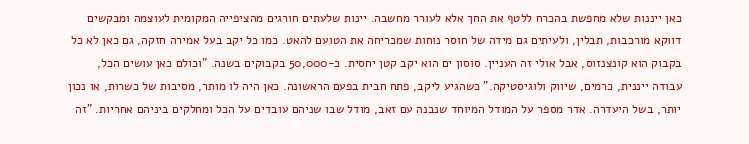כאן ייננות שלא מחפשת בהכרח ללטף את החך אלא לעורר מחשבה. יינות שלעתים חורגים מהציפייה המקומית לעוצמה ומבקשים דווקא מורכבות, תבלין, ולעיתים גם מידה של חוסר נוחות שמכריחה את הטועם להאט. כמו כל יקב בעל אמירה חזקה, גם כאן לא כל בקבוק הוא קונצנזוס, אבל אולי זה העניין. סוסון ים הוא יקב קטן יחסית. כ-50,000 בקבוקים בשנה. "וכולם כאן עושים הכל, עבודה ייננית, כרמים, שיווק ולוגיסטיקה." כשהגיע ליקב, פתח חבית בפעם הראשונה. כאן היה לו מותר, מסיבות של כשרות, או נכון יותר, בשל היעדרה. אדר מספר על המודל המיוחד שנבנה עם זאב, מודל שבו שניהם עובדים על הכל ומחלקים ביניהם אחריות. "זה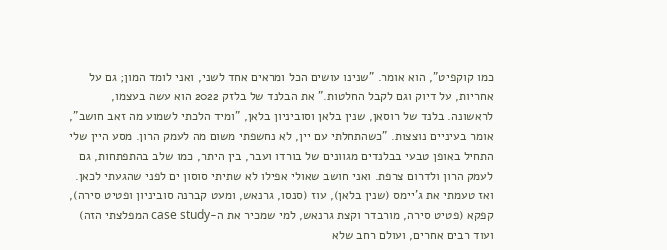כמו קוקפיט", הוא אומר. "שנינו עושים הכל ומראים אחד לשני, ואני לומד המון; גם על אחריות, על דיוק וגם לקבל החלטות." את הבלנד של בלזק 2022 הוא עשה בעצמו, לראשונה. בלנד של רוסאן, שנין בלאן וסוביניון בלאן, "ומיד הלכתי לשמוע מה זאב חושב", אומר בעיניים נוצצות. "כשהתחלתי עם יין, לא נחשפתי משום מה לעמק הרון. מסע היין שלי התחיל באופן טבעי בבלנדים מגוונים של בורדו ועבר, בין היתר, כמו שלב בהתפתחות, גם לעמק הרון ולדרום צרפת. ואני חושב שאולי אפילו לא שתיתי סוסון ים לפני שהגעתי לכאן. ואז טעמתי את ג'יימס (שנין בלאן), עוז (סנסו, גרנאש, ומעט קברנה סוביניון ופטיט סירה), קפקא (פטיט סירה, מורבדר וקצת גרנאש, למי שמכיר את ה-case study המפלצתי הזה) ועוד רבים אחרים, ועולם רחב שלא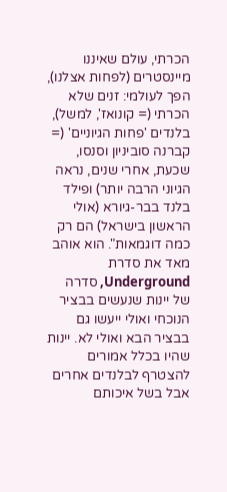הכרתי, עולם שאיננו מיינסטרים (לפחות אצלנו), הפך לעולמי: זנים שלא הכרתי (= קונואז', למשל), בלנדים 'פחות הגיוניים' (= קברנה סוביניון וסנסו, שכעת, אחרי שנים, נראה הגיוני הרבה יותר) ופילד בלנד בבר-גיורא (אולי הראשון בישראל) הם רק כמה דוגמאות". הוא אוהב מאד את סדרת Underground, סדרה של יינות שנעשים בבציר הנוכחי ואולי ייעשו גם בבציר הבא ואולי לא. יינות שהיו בכלל אמורים להצטרף לבלנדים אחרים אבל בשל איכותם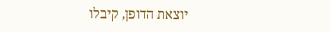יוצאת הדופן, קיבלו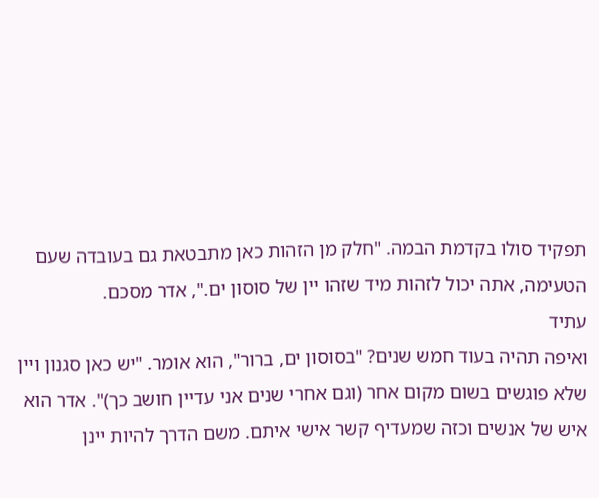תפקיד סולו בקדמת הבמה. "חלק מן הזהות כאן מתבטאת גם בעובדה שעם הטעימה, אתה יכול לזהות מיד שזהו יין של סוסון ים.", אדר מסכם.
עתיד
ואיפה תהיה בעוד חמש שנים? "בסוסון ים, ברור", הוא אומר. "יש כאן סגנון ויין שלא פוגשים בשום מקום אחר (וגם אחרי שנים אני עדיין חושב כך)". אדר הוא איש של אנשים וכזה שמעדיף קשר אישי איתם. משם הדרך להיות יינן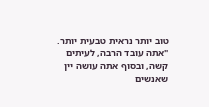טוב יותר נראית טבעית יותר. "אתה עובד הרבה, לעיתים קשה, ובסוף אתה עושה יין שאנשים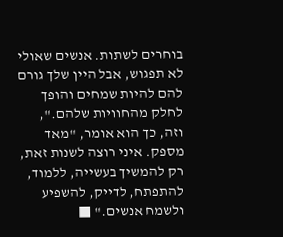בוחרים לשתות. אנשים שאולי לא תפגוש, אבל היין שלך גורם להם להיות שמחים והופך לחלק מהחוויות שלהם.", וזה, כך הוא אומר, "מאד מספק. איני רוצה לשנות זאת, רק להמשיך בעשייה, ללמוד, להתפתח, לדייק, להשפיע ולשמח אנשים." ■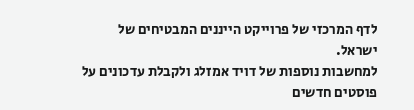לדף המרכזי של פרוייקט הייננים המבטיחים של ישראל.
למחשבות נוספות של דויד אמזלג ולקבלת עדכונים על פוסטים חדשים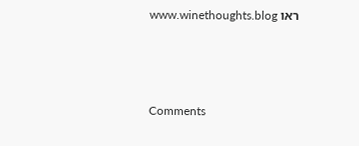ראו www.winethoughts.blog



Comments